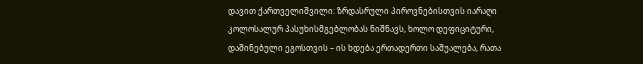დავით ქართველიშვილი: ზრდასრული პიროვნებისთვის იარაღი კოლოსალურ პასუხისმგებლობას ნიშნავს, ხოლო დეფიციტური, დაშინებული ეგოსთვის – ის ხდება ერთადერთი საშუალება, რათა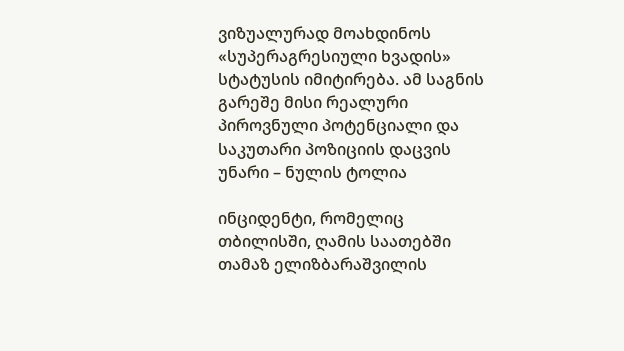ვიზუალურად მოახდინოს «სუპერაგრესიული ხვადის» სტატუსის იმიტირება. ამ საგნის გარეშე მისი რეალური პიროვნული პოტენციალი და საკუთარი პოზიციის დაცვის უნარი – ნულის ტოლია

ინციდენტი, რომელიც თბილისში, ღამის საათებში თამაზ ელიზბარაშვილის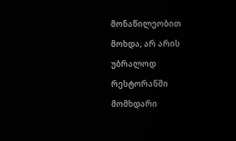მონაწილეობით მოხდა, არ არის უბრალოდ რესტორანში მომხდარი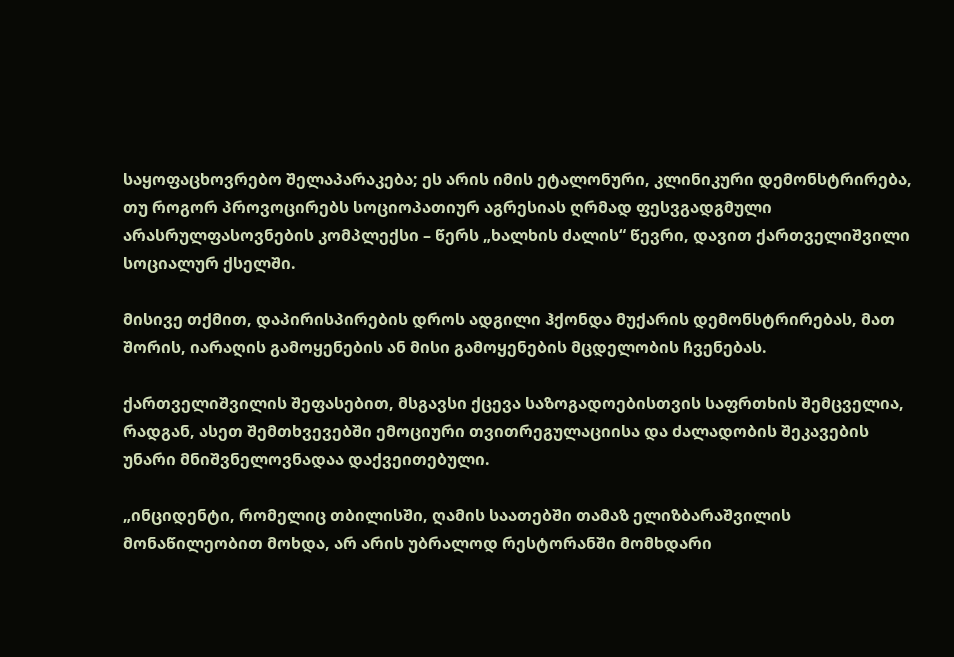საყოფაცხოვრებო შელაპარაკება; ეს არის იმის ეტალონური, კლინიკური დემონსტრირება, თუ როგორ პროვოცირებს სოციოპათიურ აგრესიას ღრმად ფესვგადგმული არასრულფასოვნების კომპლექსი – წერს „ხალხის ძალის“ წევრი, დავით ქართველიშვილი სოციალურ ქსელში.

მისივე თქმით, დაპირისპირების დროს ადგილი ჰქონდა მუქარის დემონსტრირებას, მათ შორის, იარაღის გამოყენების ან მისი გამოყენების მცდელობის ჩვენებას.

ქართველიშვილის შეფასებით, მსგავსი ქცევა საზოგადოებისთვის საფრთხის შემცველია, რადგან, ასეთ შემთხვევებში ემოციური თვითრეგულაციისა და ძალადობის შეკავების უნარი მნიშვნელოვნადაა დაქვეითებული.

„ინციდენტი, რომელიც თბილისში, ღამის საათებში თამაზ ელიზბარაშვილის მონაწილეობით მოხდა, არ არის უბრალოდ რესტორანში მომხდარი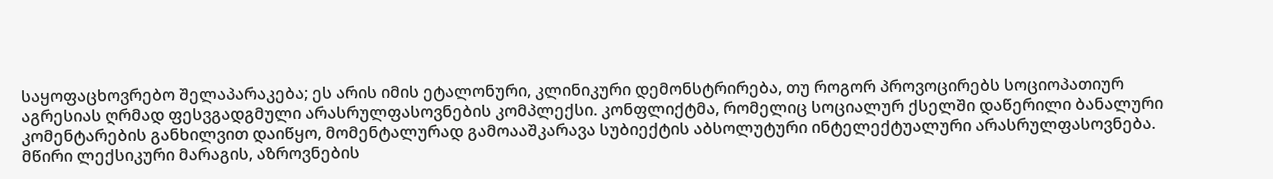საყოფაცხოვრებო შელაპარაკება; ეს არის იმის ეტალონური, კლინიკური დემონსტრირება, თუ როგორ პროვოცირებს სოციოპათიურ აგრესიას ღრმად ფესვგადგმული არასრულფასოვნების კომპლექსი. კონფლიქტმა, რომელიც სოციალურ ქსელში დაწერილი ბანალური კომენტარების განხილვით დაიწყო, მომენტალურად გამოააშკარავა სუბიექტის აბსოლუტური ინტელექტუალური არასრულფასოვნება.
მწირი ლექსიკური მარაგის, აზროვნების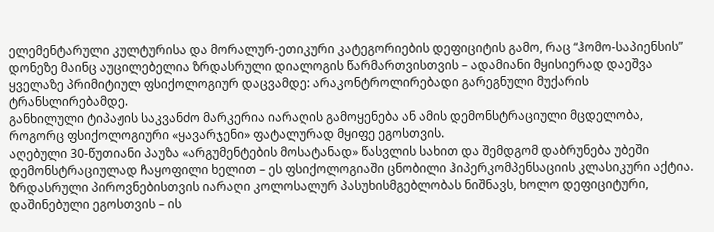ელემენტარული კულტურისა და მორალურ-ეთიკური კატეგორიების დეფიციტის გამო, რაც “ჰომო-საპიენსის” დონეზე მაინც აუცილებელია ზრდასრული დიალოგის წარმართვისთვის – ადამიანი მყისიერად დაეშვა ყველაზე პრიმიტიულ ფსიქოლოგიურ დაცვამდე: არაკონტროლირებადი გარეგნული მუქარის ტრანსლირებამდე.
განხილული ტიპაჟის საკვანძო მარკერია იარაღის გამოყენება ან ამის დემონსტრაციული მცდელობა, როგორც ფსიქოლოგიური «ყავარჯენი» ფატალურად მყიფე ეგოსთვის.
აღებული 30-წუთიანი პაუზა «არგუმენტების მოსატანად» წასვლის სახით და შემდგომ დაბრუნება უბეში დემონსტრაციულად ჩაყოფილი ხელით – ეს ფსიქოლოგიაში ცნობილი ჰიპერკომპენსაციის კლასიკური აქტია. ზრდასრული პიროვნებისთვის იარაღი კოლოსალურ პასუხისმგებლობას ნიშნავს, ხოლო დეფიციტური, დაშინებული ეგოსთვის – ის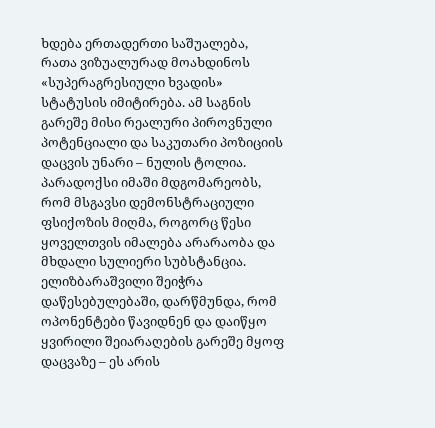ხდება ერთადერთი საშუალება, რათა ვიზუალურად მოახდინოს «სუპერაგრესიული ხვადის» სტატუსის იმიტირება. ამ საგნის გარეშე მისი რეალური პიროვნული პოტენციალი და საკუთარი პოზიციის დაცვის უნარი – ნულის ტოლია.
პარადოქსი იმაში მდგომარეობს, რომ მსგავსი დემონსტრაციული ფსიქოზის მიღმა, როგორც წესი ყოველთვის იმალება არარაობა და მხდალი სულიერი სუბსტანცია. ელიზბარაშვილი შეიჭრა დაწესებულებაში, დარწმუნდა, რომ ოპონენტები წავიდნენ და დაიწყო ყვირილი შეიარაღების გარეშე მყოფ დაცვაზე – ეს არის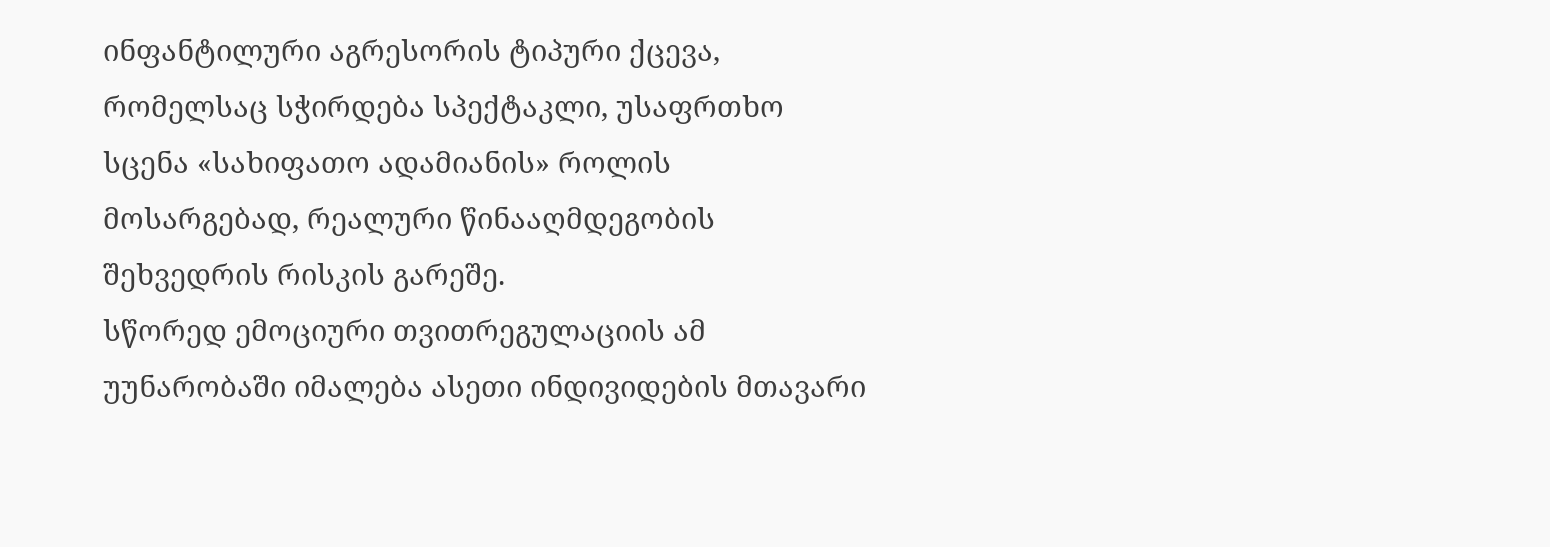ინფანტილური აგრესორის ტიპური ქცევა, რომელსაც სჭირდება სპექტაკლი, უსაფრთხო სცენა «სახიფათო ადამიანის» როლის მოსარგებად, რეალური წინააღმდეგობის შეხვედრის რისკის გარეშე.
სწორედ ემოციური თვითრეგულაციის ამ უუნარობაში იმალება ასეთი ინდივიდების მთავარი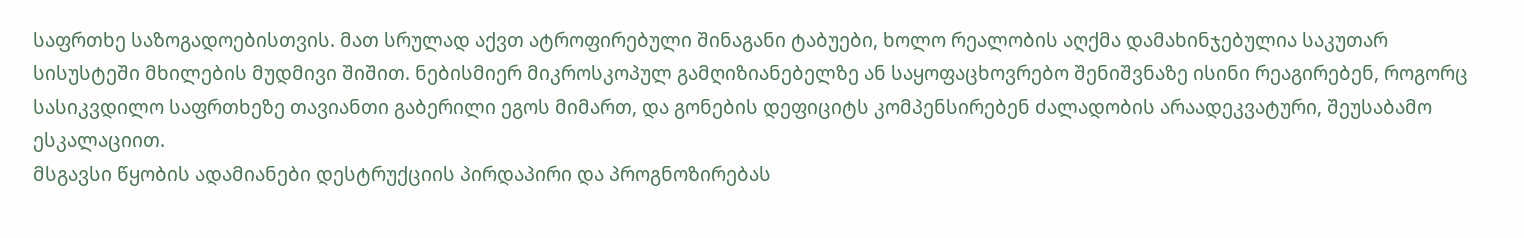საფრთხე საზოგადოებისთვის. მათ სრულად აქვთ ატროფირებული შინაგანი ტაბუები, ხოლო რეალობის აღქმა დამახინჯებულია საკუთარ სისუსტეში მხილების მუდმივი შიშით. ნებისმიერ მიკროსკოპულ გამღიზიანებელზე ან საყოფაცხოვრებო შენიშვნაზე ისინი რეაგირებენ, როგორც სასიკვდილო საფრთხეზე თავიანთი გაბერილი ეგოს მიმართ, და გონების დეფიციტს კომპენსირებენ ძალადობის არაადეკვატური, შეუსაბამო ესკალაციით.
მსგავსი წყობის ადამიანები დესტრუქციის პირდაპირი და პროგნოზირებას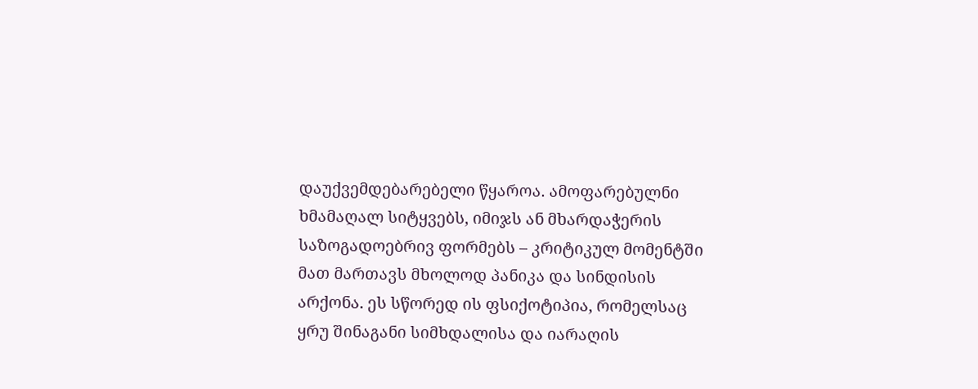დაუქვემდებარებელი წყაროა. ამოფარებულნი ხმამაღალ სიტყვებს, იმიჯს ან მხარდაჭერის საზოგადოებრივ ფორმებს – კრიტიკულ მომენტში მათ მართავს მხოლოდ პანიკა და სინდისის არქონა. ეს სწორედ ის ფსიქოტიპია, რომელსაც ყრუ შინაგანი სიმხდალისა და იარაღის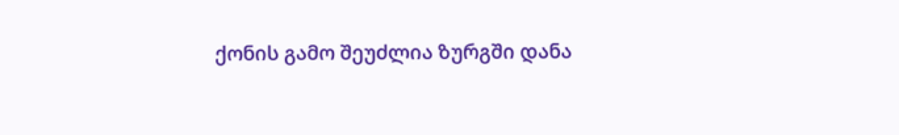ქონის გამო შეუძლია ზურგში დანა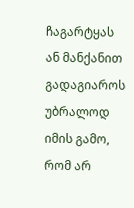ჩაგარტყას ან მანქანით გადაგიაროს უბრალოდ იმის გამო, რომ არ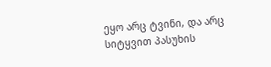ეყო არც ტვინი, და არც სიტყვით პასუხის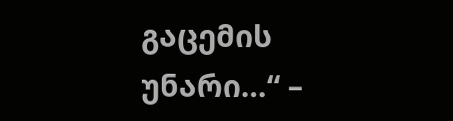გაცემის უნარი…“ –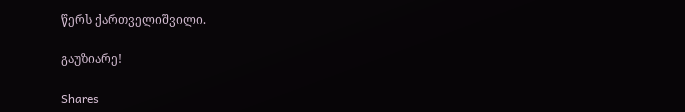წერს ქართველიშვილი.

გაუზიარე!

Shares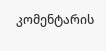კომენტარის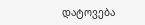დატოვება